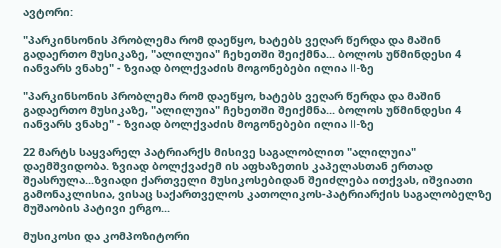ავტორი:

"პარკინსონის პრობლემა რომ დაეწყო, ხატებს ვეღარ წერდა და მაშინ გადაერთო მუსიკაზე, "ალილუია" ჩეხეთში შეიქმნა... ბოლოს უწმინდესი 4 იანვარს ვნახე" - ზვიად ბოლქვაძის მოგონებები ილია II-ზე

"პარკინსონის პრობლემა რომ დაეწყო, ხატებს ვეღარ წერდა და მაშინ გადაერთო მუსიკაზე, "ალილუია" ჩეხეთში შეიქმნა... ბოლოს უწმინდესი 4 იანვარს ვნახე" - ზვიად ბოლქვაძის მოგონებები ილია II-ზე

22 მარტს საყვარელ პატრიარქს მისივე საგალობლით "ალილუია" დაემშვიდობა. ზვიად ბოლქვაძემ ის აფხაზეთის კაპელასთან ერთად შეასრულა...ზვიადი ქართველი მუსიკოსებიდან შეიძლება ითქვას, იშვიათი გამონაკლისია, ვისაც საქართველოს კათოლიკოს-პატრიარქის საგალობელზე მუშაობის პატივი ერგო...

მუსიკოსი და კომპოზიტორი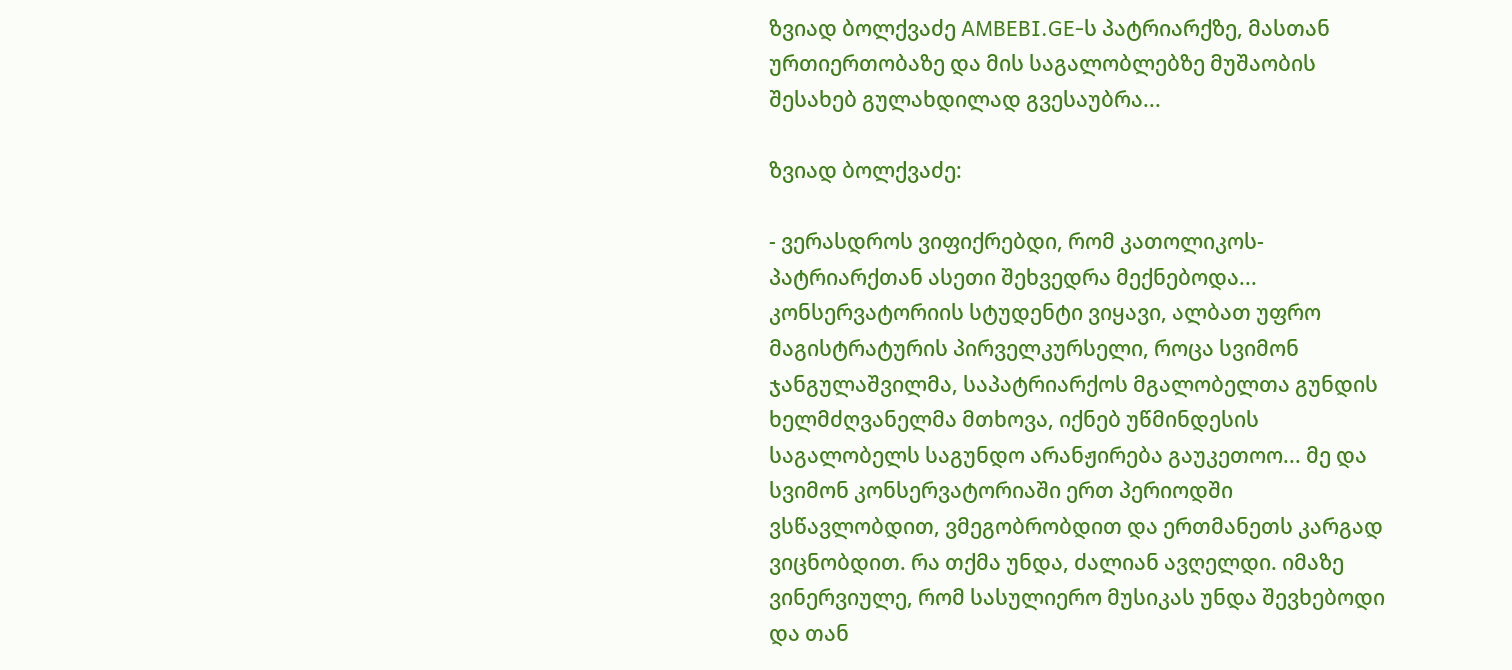ზვიად ბოლქვაძე AMBEBI.GE-ს პატრიარქზე, მასთან ურთიერთობაზე და მის საგალობლებზე მუშაობის შესახებ გულახდილად გვესაუბრა...

ზვიად ბოლქვაძე:

- ვერასდროს ვიფიქრებდი, რომ კათოლიკოს-პატრიარქთან ასეთი შეხვედრა მექნებოდა... კონსერვატორიის სტუდენტი ვიყავი, ალბათ უფრო მაგისტრატურის პირველკურსელი, როცა სვიმონ ჯანგულაშვილმა, საპატრიარქოს მგალობელთა გუნდის ხელმძღვანელმა მთხოვა, იქნებ უწმინდესის საგალობელს საგუნდო არანჟირება გაუკეთოო... მე და სვიმონ კონსერვატორიაში ერთ პერიოდში ვსწავლობდით, ვმეგობრობდით და ერთმანეთს კარგად ვიცნობდით. რა თქმა უნდა, ძალიან ავღელდი. იმაზე ვინერვიულე, რომ სასულიერო მუსიკას უნდა შევხებოდი და თან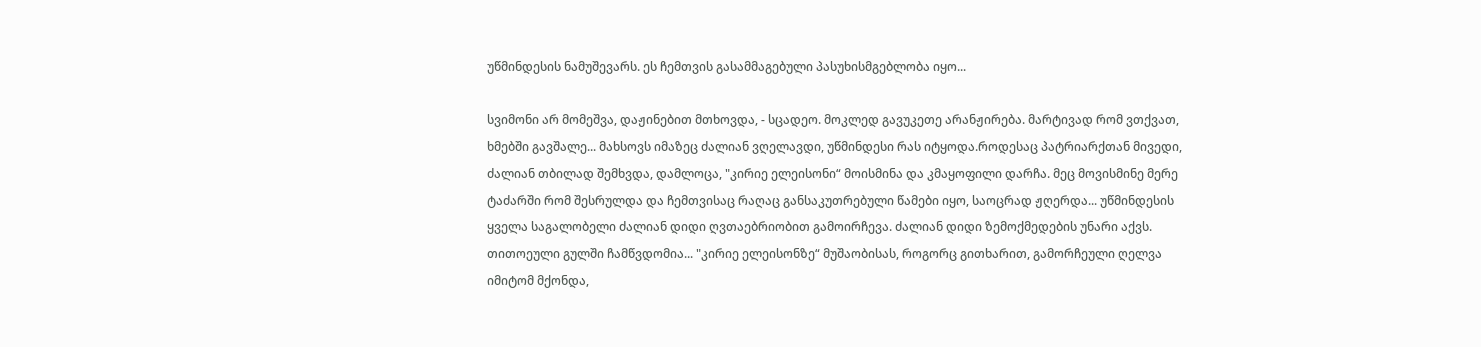უწმინდესის ნამუშევარს. ეს ჩემთვის გასამმაგებული პასუხისმგებლობა იყო...

სვიმონი არ მომეშვა, დაჟინებით მთხოვდა, - სცადეო. მოკლედ გავუკეთე არანჟირება. მარტივად რომ ვთქვათ, ხმებში გავშალე... მახსოვს იმაზეც ძალიან ვღელავდი, უწმინდესი რას იტყოდა.როდესაც პატრიარქთან მივედი, ძალიან თბილად შემხვდა, დამლოცა, "კირიე ელეისონი“ მოისმინა და კმაყოფილი დარჩა. მეც მოვისმინე მერე ტაძარში რომ შესრულდა და ჩემთვისაც რაღაც განსაკუთრებული წამები იყო, საოცრად ჟღერდა... უწმინდესის ყველა საგალობელი ძალიან დიდი ღვთაებრიობით გამოირჩევა. ძალიან დიდი ზემოქმედების უნარი აქვს. თითოეული გულში ჩამწვდომია... "კირიე ელეისონზე“ მუშაობისას, როგორც გითხარით, გამორჩეული ღელვა იმიტომ მქონდა,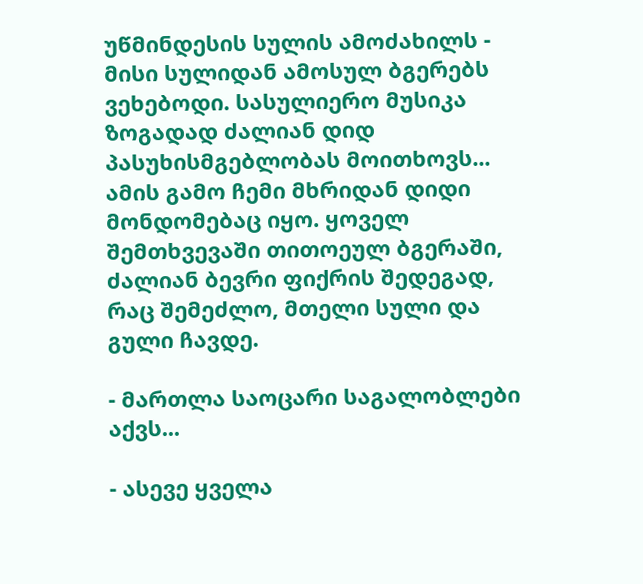უწმინდესის სულის ამოძახილს - მისი სულიდან ამოსულ ბგერებს ვეხებოდი. სასულიერო მუსიკა ზოგადად ძალიან დიდ პასუხისმგებლობას მოითხოვს... ამის გამო ჩემი მხრიდან დიდი მონდომებაც იყო. ყოველ შემთხვევაში თითოეულ ბგერაში, ძალიან ბევრი ფიქრის შედეგად, რაც შემეძლო, მთელი სული და გული ჩავდე.

- მართლა საოცარი საგალობლები აქვს...

- ასევე ყველა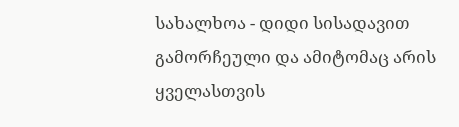სახალხოა - დიდი სისადავით გამორჩეული და ამიტომაც არის ყველასთვის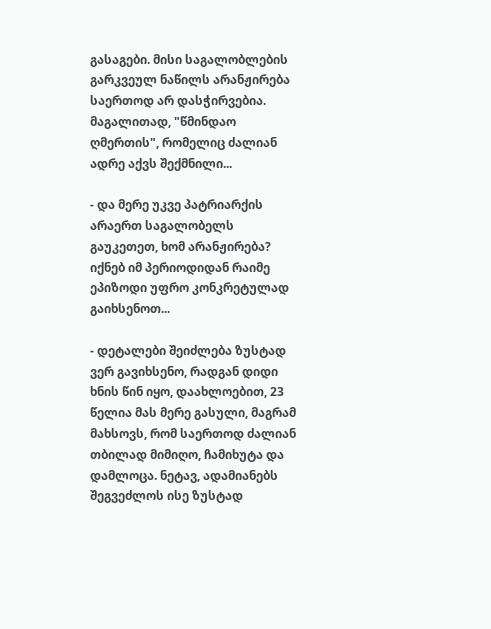გასაგები. მისი საგალობლების გარკვეულ ნაწილს არანჟირება საერთოდ არ დასჭირვებია. მაგალითად, "წმინდაო ღმერთის", რომელიც ძალიან ადრე აქვს შექმნილი...

- და მერე უკვე პატრიარქის არაერთ საგალობელს გაუკეთეთ, ხომ არანჟირება? იქნებ იმ პერიოდიდან რაიმე ეპიზოდი უფრო კონკრეტულად გაიხსენოთ...

- დეტალები შეიძლება ზუსტად ვერ გავიხსენო, რადგან დიდი ხნის წინ იყო, დაახლოებით, 23 წელია მას მერე გასული, მაგრამ მახსოვს, რომ საერთოდ ძალიან თბილად მიმიღო, ჩამიხუტა და დამლოცა. ნეტავ, ადამიანებს შეგვეძლოს ისე ზუსტად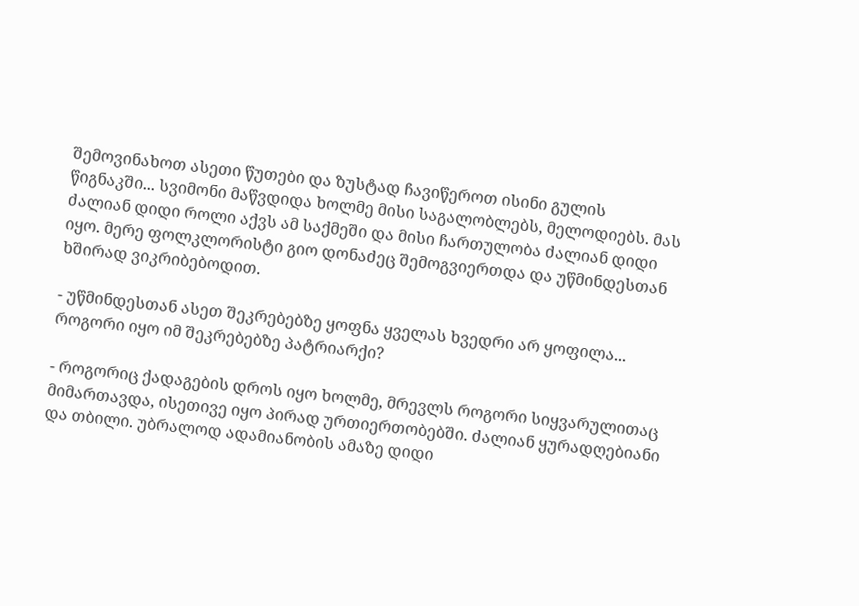შემოვინახოთ ასეთი წუთები და ზუსტად ჩავიწეროთ ისინი გულის წიგნაკში... სვიმონი მაწვდიდა ხოლმე მისი საგალობლებს, მელოდიებს. მას ძალიან დიდი როლი აქვს ამ საქმეში და მისი ჩართულობა ძალიან დიდი იყო. მერე ფოლკლორისტი გიო დონაძეც შემოგვიერთდა და უწმინდესთან ხშირად ვიკრიბებოდით.

- უწმინდესთან ასეთ შეკრებებზე ყოფნა ყველას ხვედრი არ ყოფილა... როგორი იყო იმ შეკრებებზე პატრიარქი?

- როგორიც ქადაგების დროს იყო ხოლმე, მრევლს როგორი სიყვარულითაც მიმართავდა, ისეთივე იყო პირად ურთიერთობებში. ძალიან ყურადღებიანი და თბილი. უბრალოდ ადამიანობის ამაზე დიდი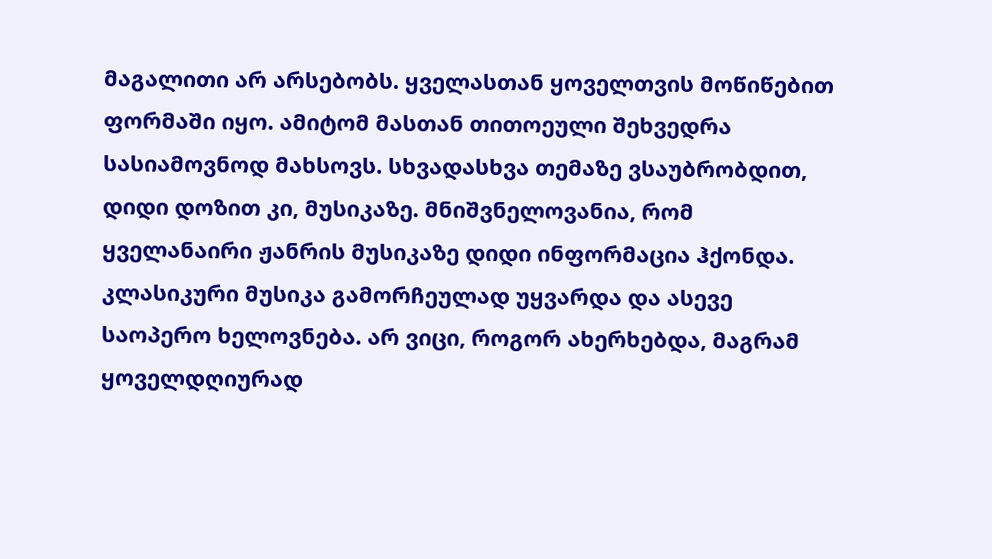მაგალითი არ არსებობს. ყველასთან ყოველთვის მოწიწებით ფორმაში იყო. ამიტომ მასთან თითოეული შეხვედრა სასიამოვნოდ მახსოვს. სხვადასხვა თემაზე ვსაუბრობდით, დიდი დოზით კი, მუსიკაზე. მნიშვნელოვანია, რომ ყველანაირი ჟანრის მუსიკაზე დიდი ინფორმაცია ჰქონდა. კლასიკური მუსიკა გამორჩეულად უყვარდა და ასევე საოპერო ხელოვნება. არ ვიცი, როგორ ახერხებდა, მაგრამ ყოველდღიურად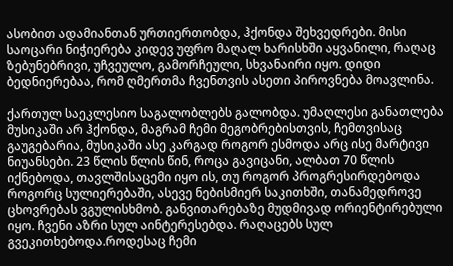ასობით ადამიანთან ურთიერთობდა, ჰქონდა შეხვედრები. მისი საოცარი ნიჭიერება კიდევ უფრო მაღალ ხარისხში აყვანილი, რაღაც ზებუნებრივი, უჩვეულო, გამორჩეული, სხვანაირი იყო. დიდი ბედნიერებაა, რომ ღმერთმა ჩვენთვის ასეთი პიროვნება მოავლინა.

ქართულ საეკლესიო საგალობლებს გალობდა. უმაღლესი განათლება მუსიკაში არ ჰქონდა, მაგრამ ჩემი მეგობრებისთვის, ჩემთვისაც გაუგებარია, მუსიკაში ასე კარგად როგორ ესმოდა არც ისე მარტივი ნიუანსები. 23 წლის წლის წინ, როცა გავიცანი, ალბათ 70 წლის იქნებოდა, თავლშისაცემი იყო ის, თუ როგორ პროგრესირდებოდა როგორც სულიერებაში, ასევე ნებისმიერ საკითხში, თანამედროვე ცხოვრებას ვგულისხმობ. განვითარებაზე მუდმივად ორიენტირებული იყო. ჩვენი აზრი სულ აინტერესებდა. რაღაცებს სულ გვეკითხებოდა.როდესაც ჩემი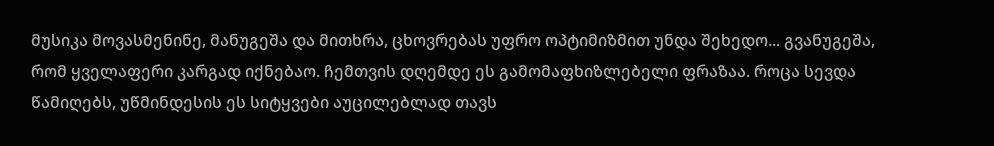მუსიკა მოვასმენინე, მანუგეშა და მითხრა, ცხოვრებას უფრო ოპტიმიზმით უნდა შეხედო... გვანუგეშა, რომ ყველაფერი კარგად იქნებაო. ჩემთვის დღემდე ეს გამომაფხიზლებელი ფრაზაა. როცა სევდა წამიღებს, უწმინდესის ეს სიტყვები აუცილებლად თავს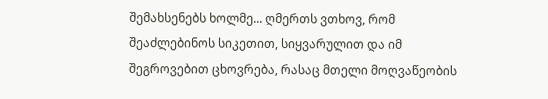შემახსენებს ხოლმე... ღმერთს ვთხოვ, რომ შეაძლებინოს სიკეთით, სიყვარულით და იმ შეგროვებით ცხოვრება, რასაც მთელი მოღვაწეობის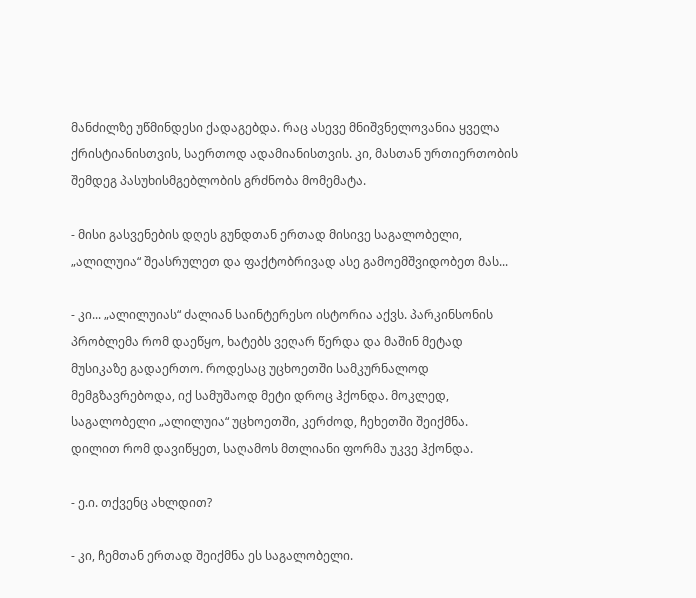მანძილზე უწმინდესი ქადაგებდა. რაც ასევე მნიშვნელოვანია ყველა ქრისტიანისთვის, საერთოდ ადამიანისთვის. კი, მასთან ურთიერთობის შემდეგ პასუხისმგებლობის გრძნობა მომემატა.

- მისი გასვენების დღეს გუნდთან ერთად მისივე საგალობელი, „ალილუია“ შეასრულეთ და ფაქტობრივად ასე გამოემშვიდობეთ მას...

- კი... „ალილუიას“ ძალიან საინტერესო ისტორია აქვს. პარკინსონის პრობლემა რომ დაეწყო, ხატებს ვეღარ წერდა და მაშინ მეტად მუსიკაზე გადაერთო. როდესაც უცხოეთში სამკურნალოდ მემგზავრებოდა, იქ სამუშაოდ მეტი დროც ჰქონდა. მოკლედ, საგალობელი „ალილუია“ უცხოეთში, კერძოდ, ჩეხეთში შეიქმნა. დილით რომ დავიწყეთ, საღამოს მთლიანი ფორმა უკვე ჰქონდა.

- ე.ი. თქვენც ახლდით?

- კი, ჩემთან ერთად შეიქმნა ეს საგალობელი.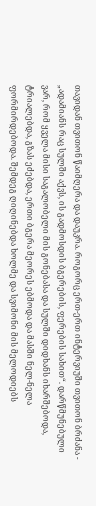თავიდან თვითონ წაიმღერა და დაუკრა. როგორც ერთ-ერთ ინტერვიუში თვითონ ბრძანა - „ადამიანს რაც სულში აქვს, ის გადმოსდის ბგერების, ფერების სახით“. დარწმუნებული ვარ, რომ ყველა მისი საგალობელი მის გონებასა და სულში დიდხანს იხარშებოდა, ტრიალებდა, გზას ეძებდა, ერთი ბგერა მეორეს ებმოდა და მასში ნელ-ნელა ფორმირდებოდა. შემდეგ ღიღინებდა ხოლმე და სვიმონი მის მელოდიებს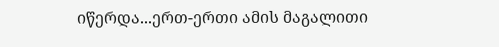იწერდა...ერთ-ერთი ამის მაგალითი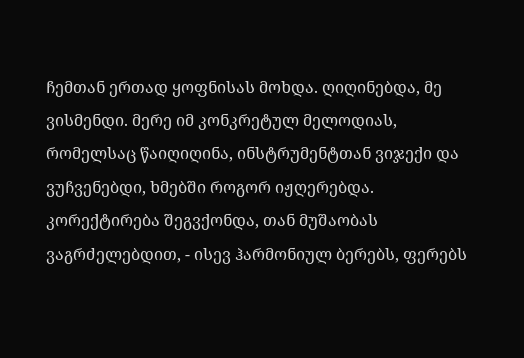ჩემთან ერთად ყოფნისას მოხდა. ღიღინებდა, მე ვისმენდი. მერე იმ კონკრეტულ მელოდიას, რომელსაც წაიღიღინა, ინსტრუმენტთან ვიჯექი და ვუჩვენებდი, ხმებში როგორ იჟღერებდა. კორექტირება შეგვქონდა, თან მუშაობას ვაგრძელებდით, - ისევ ჰარმონიულ ბერებს, ფერებს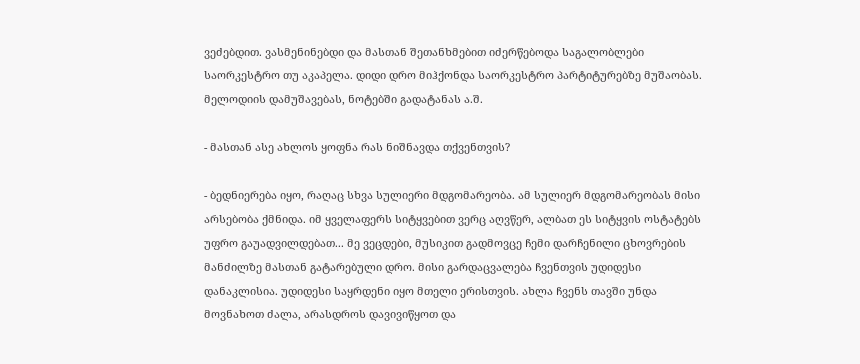ვეძებდით. ვასმენინებდი და მასთან შეთანხმებით იძერწებოდა საგალობლები საორკესტრო თუ აკაპელა. დიდი დრო მიჰქონდა საორკესტრო პარტიტურებზე მუშაობას. მელოდიის დამუშავებას, ნოტებში გადატანას ა.შ.

- მასთან ასე ახლოს ყოფნა რას ნიშნავდა თქვენთვის?

- ბედნიერება იყო, რაღაც სხვა სულიერი მდგომარეობა. ამ სულიერ მდგომარეობას მისი არსებობა ქმნიდა. იმ ყველაფერს სიტყვებით ვერც აღვწერ, ალბათ ეს სიტყვის ოსტატებს უფრო გაუადვილდებათ... მე ვეცდები, მუსიკით გადმოვცე ჩემი დარჩენილი ცხოვრების მანძილზე მასთან გატარებული დრო. მისი გარდაცვალება ჩვენთვის უდიდესი დანაკლისია. უდიდესი საყრდენი იყო მთელი ერისთვის. ახლა ჩვენს თავში უნდა მოვნახოთ ძალა, არასდროს დავივიწყოთ და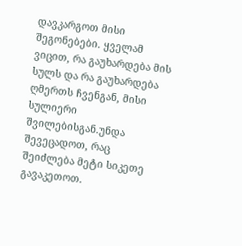დავკარგოთ მისი შეგონებები. ყველამ ვიცით, რა გაუხარდება მის სულს და რა გაუხარდება ღმერთს ჩვენგან, მისი სულიერი შვილებისგან.უნდა შევეცადოთ, რაც შეიძლება მეტი სიკეთე გავაკეთოთ.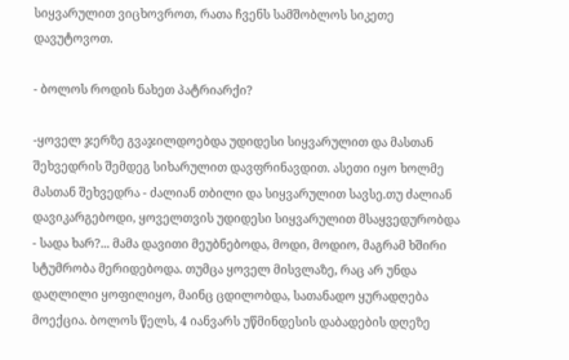სიყვარულით ვიცხოვროთ, რათა ჩვენს სამშობლოს სიკეთე დავუტოვოთ.

- ბოლოს როდის ნახეთ პატრიარქი?

-ყოველ ჯერზე გვაჯილდოებდა უდიდესი სიყვარულით და მასთან შეხვედრის შემდეგ სიხარულით დავფრინავდით. ასეთი იყო ხოლმე მასთან შეხვედრა - ძალიან თბილი და სიყვარულით სავსე.თუ ძალიან დავიკარგებოდი, ყოველთვის უდიდესი სიყვარულით მსაყვედურობდა - სადა ხარ?... მამა დავითი მეუბნებოდა, მოდი, მოდიო, მაგრამ ხშირი სტუმრობა მერიდებოდა. თუმცა ყოველ მისვლაზე, რაც არ უნდა დაღლილი ყოფილიყო, მაინც ცდილობდა, სათანადო ყურადღება მოექცია. ბოლოს წელს, 4 იანვარს უწმინდესის დაბადების დღეზე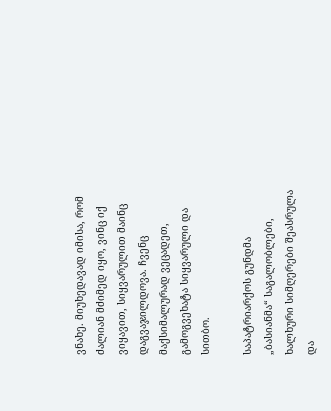ვნახე. მიუხედავად იმისა, რომ ძალიან მძიმედ იყო, ვინც იქ ვიყავით, სიყვარულით მაინც დაგვაჯილდოვა. ჩვენც მაქსიმალურად ვეცადეთ, გამოგვეხატა სიყვარული და სითბო.

საპატრიარქოს გუნდმა „ბასიანმა“ საგალობლები, ხალხური სიმღერები შეასრულა და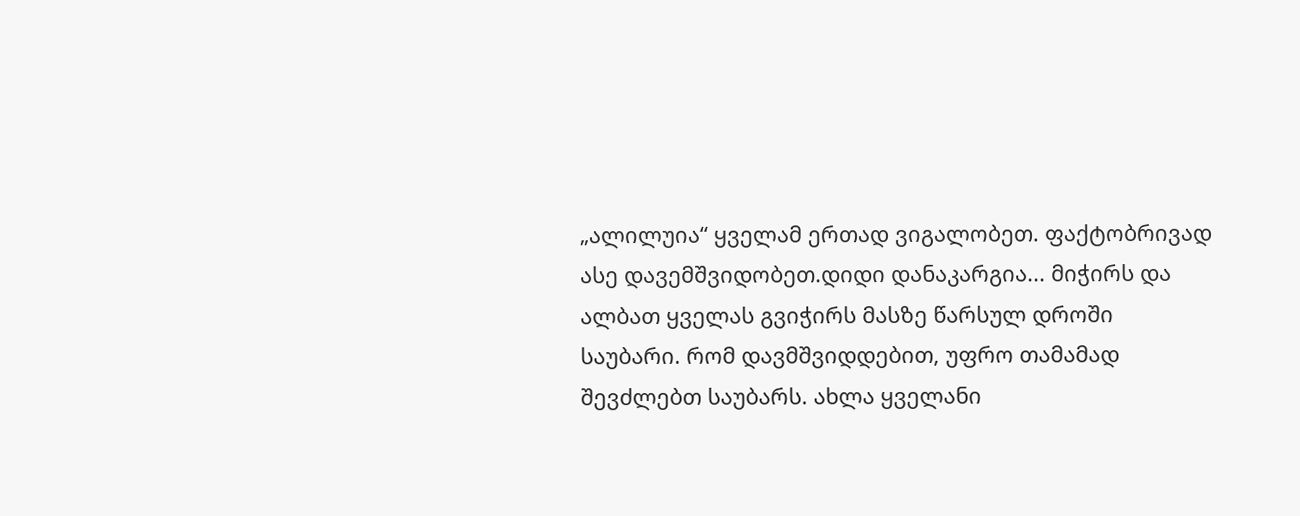„ალილუია“ ყველამ ერთად ვიგალობეთ. ფაქტობრივად ასე დავემშვიდობეთ.დიდი დანაკარგია... მიჭირს და ალბათ ყველას გვიჭირს მასზე წარსულ დროში საუბარი. რომ დავმშვიდდებით, უფრო თამამად შევძლებთ საუბარს. ახლა ყველანი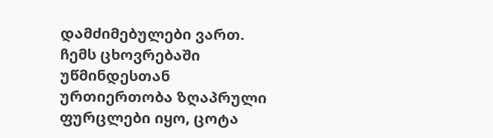დამძიმებულები ვართ. ჩემს ცხოვრებაში უწმინდესთან ურთიერთობა ზღაპრული ფურცლები იყო, ცოტა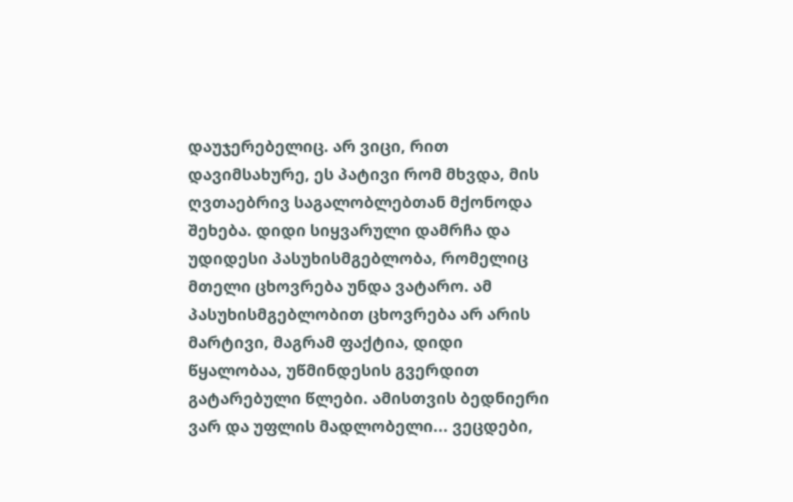დაუჯერებელიც. არ ვიცი, რით დავიმსახურე, ეს პატივი რომ მხვდა, მის ღვთაებრივ საგალობლებთან მქონოდა შეხება. დიდი სიყვარული დამრჩა და უდიდესი პასუხისმგებლობა, რომელიც მთელი ცხოვრება უნდა ვატარო. ამ პასუხისმგებლობით ცხოვრება არ არის მარტივი, მაგრამ ფაქტია, დიდი წყალობაა, უწმინდესის გვერდით გატარებული წლები. ამისთვის ბედნიერი ვარ და უფლის მადლობელი... ვეცდები,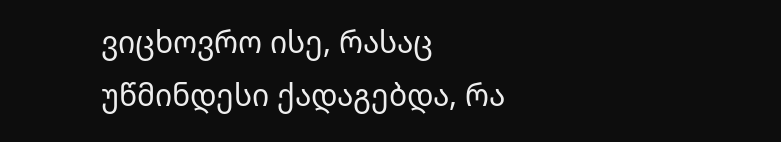ვიცხოვრო ისე, რასაც უწმინდესი ქადაგებდა, რა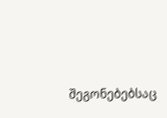შეგონებებსაც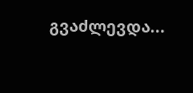გვაძლევდა...